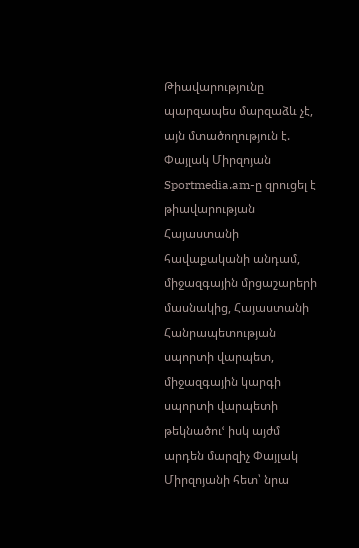Թիավարությունը պարզապես մարզաձև չէ, այն մտածողություն է. Փայլակ Միրզոյան
Sportmedia.am-ը զրուցել է թիավարության Հայաստանի հավաքականի անդամ, միջազգային մրցաշարերի մասնակից, Հայաստանի Հանրապետության սպորտի վարպետ, միջազգային կարգի սպորտի վարպետի թեկնածուՙ իսկ այժմ արդեն մարզիչ Փայլակ Միրզոյանի հետ՝ նրա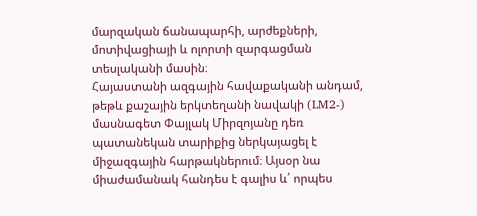մարզական ճանապարհի, արժեքների, մոտիվացիայի և ոլորտի զարգացման տեսլականի մասին։
Հայաստանի ազգային հավաքականի անդամ, թեթև քաշային երկտեղանի նավակի (LM2-) մասնագետ Փայլակ Միրզոյանը դեռ պատանեկան տարիքից ներկայացել է միջազգային հարթակներում։ Այսօր նա միաժամանակ հանդես է գալիս և՛ որպես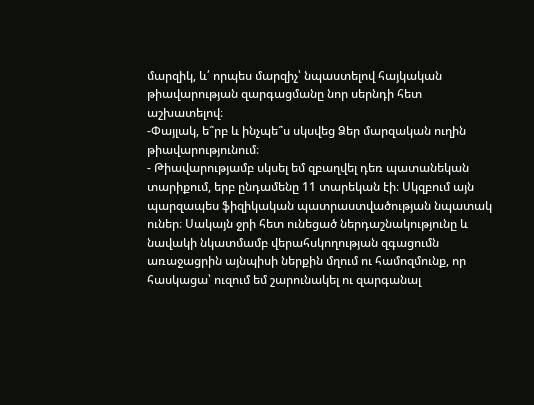մարզիկ, և՛ որպես մարզիչ՝ նպաստելով հայկական թիավարության զարգացմանը նոր սերնդի հետ աշխատելով։
-Փայլակ, ե՞րբ և ինչպե՞ս սկսվեց Ձեր մարզական ուղին թիավարությունում։
- Թիավարությամբ սկսել եմ զբաղվել դեռ պատանեկան տարիքում, երբ ընդամենը 11 տարեկան էի։ Սկզբում այն պարզապես ֆիզիկական պատրաստվածության նպատակ ուներ։ Սակայն ջրի հետ ունեցած ներդաշնակությունը և նավակի նկատմամբ վերահսկողության զգացումն առաջացրին այնպիսի ներքին մղում ու համոզմունք, որ հասկացա՝ ուզում եմ շարունակել ու զարգանալ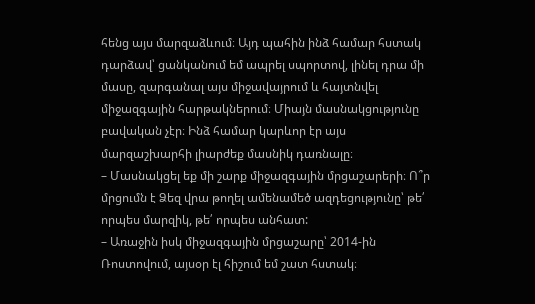հենց այս մարզաձևում։ Այդ պահին ինձ համար հստակ դարձավ՝ ցանկանում եմ ապրել սպորտով, լինել դրա մի մասը, զարգանալ այս միջավայրում և հայտնվել միջազգային հարթակներում։ Միայն մասնակցությունը բավական չէր։ Ինձ համար կարևոր էր այս մարզաշխարհի լիարժեք մասնիկ դառնալը։
– Մասնակցել եք մի շարք միջազգային մրցաշարերի։ Ո՞ր մրցումն է Ձեզ վրա թողել ամենամեծ ազդեցությունը՝ թե՛ որպես մարզիկ, թե՛ որպես անհատ:
– Առաջին իսկ միջազգային մրցաշարը՝ 2014-ին Ռոստովում, այսօր էլ հիշում եմ շատ հստակ։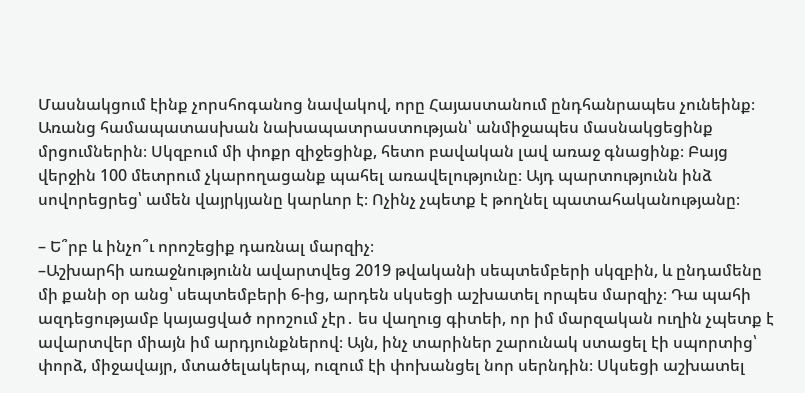Մասնակցում էինք չորսհոգանոց նավակով, որը Հայաստանում ընդհանրապես չունեինք։ Առանց համապատասխան նախապատրաստության՝ անմիջապես մասնակցեցինք մրցումներին։ Սկզբում մի փոքր զիջեցինք, հետո բավական լավ առաջ գնացինք։ Բայց վերջին 100 մետրում չկարողացանք պահել առավելությունը։ Այդ պարտությունն ինձ սովորեցրեց՝ ամեն վայրկյանը կարևոր է։ Ոչինչ չպետք է թողնել պատահականությանը։

– Ե՞րբ և ինչո՞ւ որոշեցիք դառնալ մարզիչ։
–Աշխարհի առաջնությունն ավարտվեց 2019 թվականի սեպտեմբերի սկզբին, և ընդամենը մի քանի օր անց՝ սեպտեմբերի 6-ից, արդեն սկսեցի աշխատել որպես մարզիչ։ Դա պահի ազդեցությամբ կայացված որոշում չէր․ ես վաղուց գիտեի, որ իմ մարզական ուղին չպետք է ավարտվեր միայն իմ արդյունքներով։ Այն, ինչ տարիներ շարունակ ստացել էի սպորտից՝ փորձ, միջավայր, մտածելակերպ, ուզում էի փոխանցել նոր սերնդին։ Սկսեցի աշխատել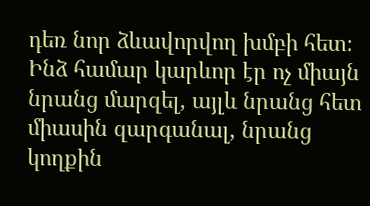դեռ նոր ձևավորվող խմբի հետ։ Ինձ համար կարևոր էր ոչ միայն նրանց մարզել, այլև նրանց հետ միասին զարգանալ, նրանց կողքին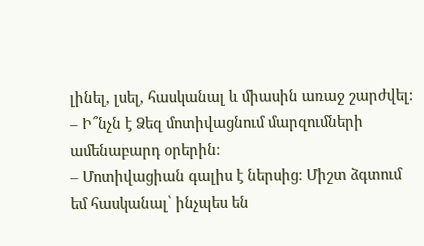լինել, լսել, հասկանալ և միասին առաջ շարժվել:
– Ի՞նչն է Ձեզ մոտիվացնում մարզումների ամենաբարդ օրերին։
– Մոտիվացիան գալիս է ներսից։ Միշտ ձգտում եմ հասկանալ՝ ինչպես են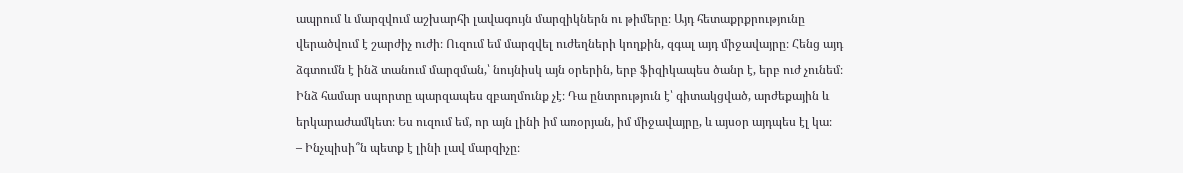ապրում և մարզվում աշխարհի լավագույն մարզիկներն ու թիմերը։ Այդ հետաքրքրությունը վերածվում է շարժիչ ուժի։ Ուզում եմ մարզվել ուժեղների կողքին, զգալ այդ միջավայրը։ Հենց այդ ձգտումն է ինձ տանում մարզման,՝ նույնիսկ այն օրերին, երբ ֆիզիկապես ծանր է, երբ ուժ չունեմ։ Ինձ համար սպորտը պարզապես զբաղմունք չէ։ Դա ընտրություն է՝ գիտակցված, արժեքային և երկարաժամկետ։ Ես ուզում եմ, որ այն լինի իմ առօրյան, իմ միջավայրը, և այսօր այդպես էլ կա։
– Ինչպիսի՞ն պետք է լինի լավ մարզիչը։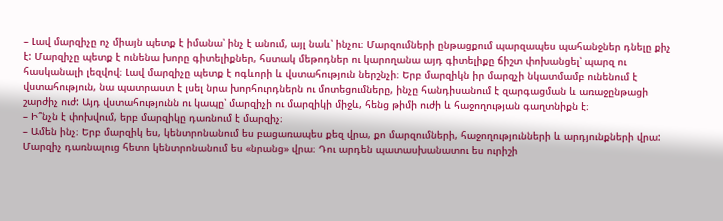– Լավ մարզիչը ոչ միայն պետք է իմանա՝ ինչ է անում, այլ նաև՝ ինչու։ Մարզումների ընթացքում պարզապես պահանջներ դնելը քիչ է: Մարզիչը պետք է ունենա խորը գիտելիքներ, հստակ մեթոդներ ու կարողանա այդ գիտելիքը ճիշտ փոխանցել՝ պարզ ու հասկանալի լեզվով։ Լավ մարզիչը պետք է ոգևորի և վստահություն ներշնչի։ Երբ մարզիկն իր մարզչի նկատմամբ ունենում է վստահություն, նա պատրաստ է լսել նրա խորհուրդներն ու մոտեցումները, ինչը հանդիսանում է զարգացման և առաջընթացի շարժիչ ուժ: Այդ վստահությունն ու կապը՝ մարզիչի ու մարզիկի միջև, հենց թիմի ուժի և հաջողության գաղտնիքն է։
– Ի՞նչն է փոխվում, երբ մարզիկը դառնում է մարզիչ։
– Ամեն ինչ։ Երբ մարզիկ ես, կենտրոնանում ես բացառապես քեզ վրա, քո մարզումների, հաջողությունների և արդյունքների վրա: Մարզիչ դառնալուց հետո կենտրոնանում ես «նրանց» վրա։ Դու արդեն պատասխանատու ես ուրիշի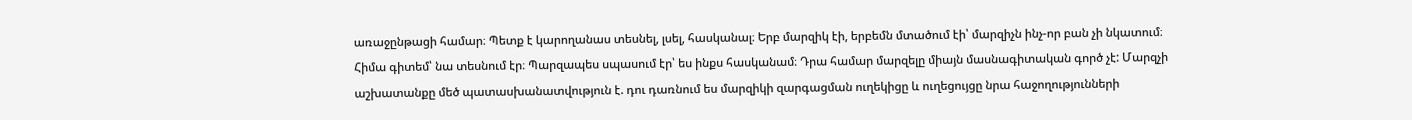առաջընթացի համար։ Պետք է կարողանաս տեսնել, լսել, հասկանալ։ Երբ մարզիկ էի, երբեմն մտածում էի՝ մարզիչն ինչ-որ բան չի նկատում։ Հիմա գիտեմ՝ նա տեսնում էր։ Պարզապես սպասում էր՝ ես ինքս հասկանամ։ Դրա համար մարզելը միայն մասնագիտական գործ չէ: Մարզչի աշխատանքը մեծ պատասխանատվություն է. դու դառնում ես մարզիկի զարգացման ուղեկիցը և ուղեցույցը նրա հաջողությունների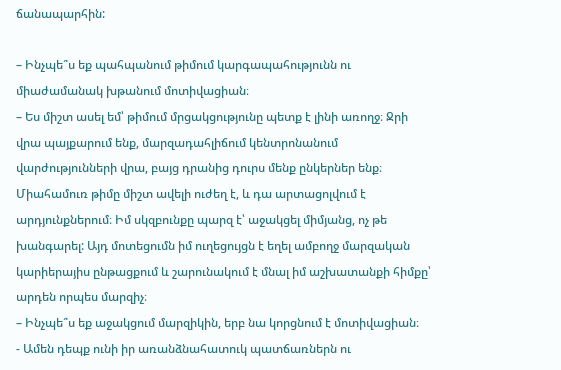ճանապարհին:

– Ինչպե՞ս եք պահպանում թիմում կարգապահությունն ու միաժամանակ խթանում մոտիվացիան։
– Ես միշտ ասել եմ՝ թիմում մրցակցությունը պետք է լինի առողջ։ Ջրի վրա պայքարում ենք, մարզադահլիճում կենտրոնանում վարժությունների վրա, բայց դրանից դուրս մենք ընկերներ ենք։ Միահամուռ թիմը միշտ ավելի ուժեղ է, և դա արտացոլվում է արդյունքներում։ Իմ սկզբունքը պարզ է՝ աջակցել միմյանց, ոչ թե խանգարել: Այդ մոտեցումն իմ ուղեցույցն է եղել ամբողջ մարզական կարիերայիս ընթացքում և շարունակում է մնալ իմ աշխատանքի հիմքը՝ արդեն որպես մարզիչ։
– Ինչպե՞ս եք աջակցում մարզիկին, երբ նա կորցնում է մոտիվացիան։
- Ամեն դեպք ունի իր առանձնահատուկ պատճառներն ու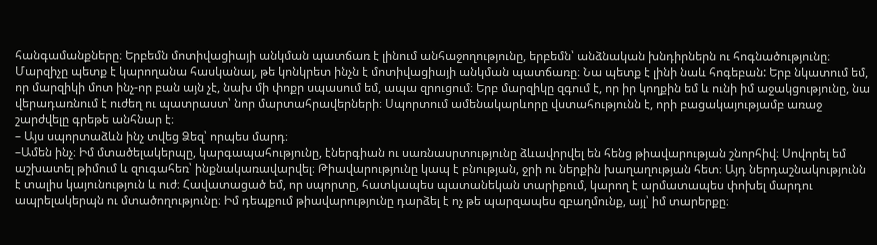հանգամանքները։ Երբեմն մոտիվացիայի անկման պատճառ է լինում անհաջողությունը, երբեմն՝ անձնական խնդիրներն ու հոգնածությունը։ Մարզիչը պետք է կարողանա հասկանալ, թե կոնկրետ ինչն է մոտիվացիայի անկման պատճառը։ Նա պետք է լինի նաև հոգեբան: Երբ նկատում եմ, որ մարզիկի մոտ ինչ-որ բան այն չէ, նախ մի փոքր սպասում եմ, ապա զրուցում։ Երբ մարզիկը զգում է, որ իր կողքին եմ և ունի իմ աջակցությունը, նա վերադառնում է ուժեղ ու պատրաստ՝ նոր մարտահրավերների։ Սպորտում ամենակարևորը վստահությունն է, որի բացակայությամբ առաջ շարժվելը գրեթե անհնար է։
– Այս սպորտաձևն ինչ տվեց Ձեզ՝ որպես մարդ։
–Ամեն ինչ։ Իմ մտածելակերպը, կարգապահությունը, էներգիան ու սառնասրտությունը ձևավորվել են հենց թիավարության շնորհիվ։ Սովորել եմ աշխատել թիմում և զուգահեռ՝ ինքնակառավարվել։ Թիավարությունը կապ է բնության, ջրի ու ներքին խաղաղության հետ։ Այդ ներդաշնակությունն է տալիս կայունություն և ուժ։ Հավատացած եմ, որ սպորտը, հատկապես պատանեկան տարիքում, կարող է արմատապես փոխել մարդու ապրելակերպն ու մտածողությունը։ Իմ դեպքում թիավարությունը դարձել է ոչ թե պարզապես զբաղմունք, այլ՝ իմ տարերքը։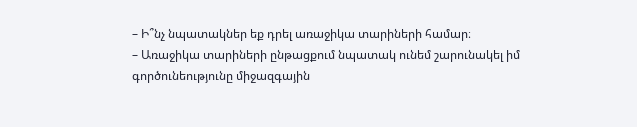– Ի՞նչ նպատակներ եք դրել առաջիկա տարիների համար։
– Առաջիկա տարիների ընթացքում նպատակ ունեմ շարունակել իմ գործունեությունը միջազգային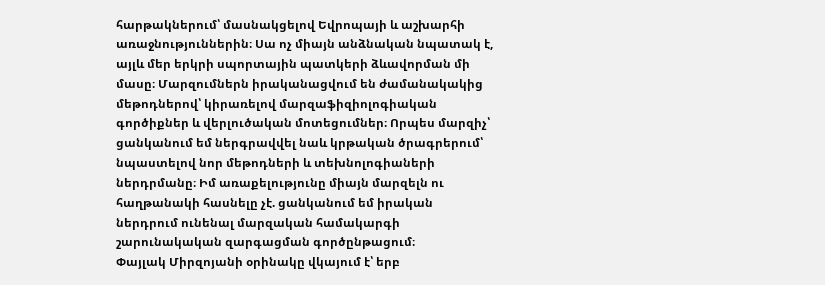հարթակներում՝ մասնակցելով Եվրոպայի և աշխարհի առաջնություններին։ Սա ոչ միայն անձնական նպատակ է, այլև մեր երկրի սպորտային պատկերի ձևավորման մի մասը։ Մարզումներն իրականացվում են ժամանակակից մեթոդներով՝ կիրառելով մարզաֆիզիոլոգիական գործիքներ և վերլուծական մոտեցումներ։ Որպես մարզիչ՝ ցանկանում եմ ներգրավվել նաև կրթական ծրագրերում՝ նպաստելով նոր մեթոդների և տեխնոլոգիաների ներդրմանը։ Իմ առաքելությունը միայն մարզելն ու հաղթանակի հասնելը չէ. ցանկանում եմ իրական ներդրում ունենալ մարզական համակարգի շարունակական զարգացման գործընթացում։
Փայլակ Միրզոյանի օրինակը վկայում է՝ երբ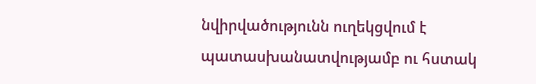նվիրվածությունն ուղեկցվում է պատասխանատվությամբ ու հստակ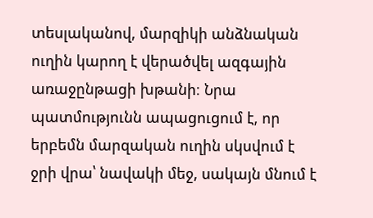տեսլականով, մարզիկի անձնական ուղին կարող է վերածվել ազգային առաջընթացի խթանի։ Նրա պատմությունն ապացուցում է, որ երբեմն մարզական ուղին սկսվում է ջրի վրա՝ նավակի մեջ, սակայն մնում է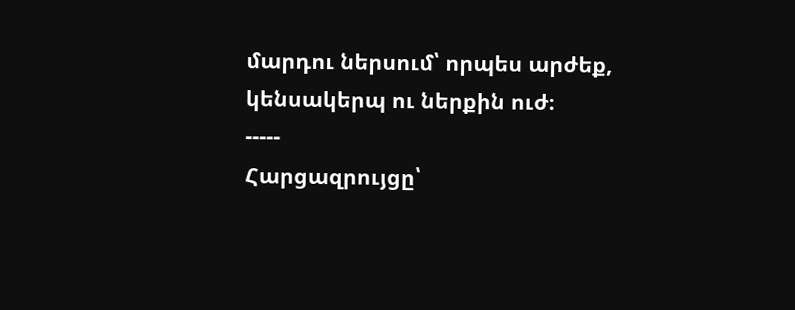մարդու ներսում՝ որպես արժեք, կենսակերպ ու ներքին ուժ։
-----
Հարցազրույցը՝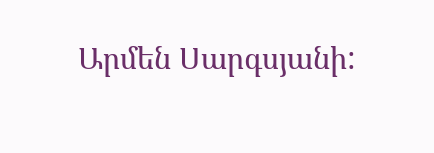Արմեն Սարգսյանի: